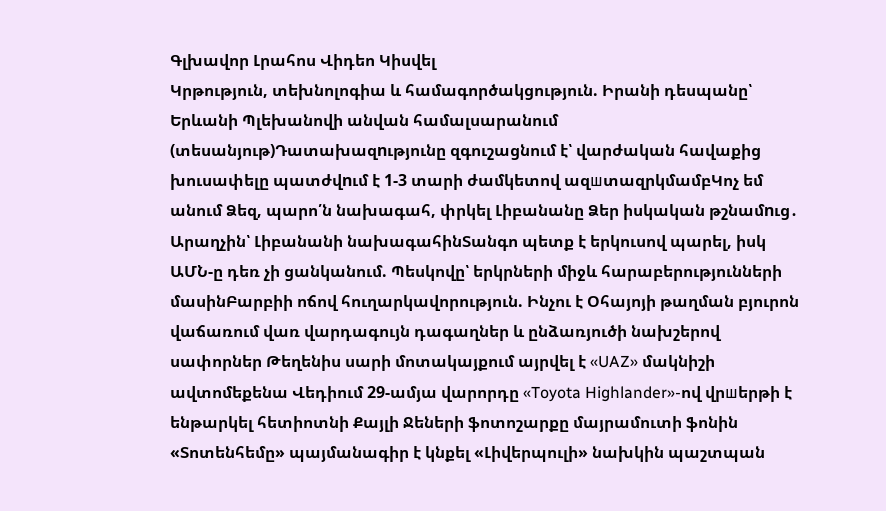Գլխավոր Լրահոս Վիդեո Կիսվել
Կրթություն, տեխնոլոգիա և համագործակցություն. Իրանի դեսպանը՝ Երևանի Պլեխանովի անվան համալսարանում (տեսանյութ)Դատախազnւթյունը զգուշացնում է՝ վարժական հավաքից խուսափելը պատժվnւմ է 1-3 տարի ժամկետով ազшտազրկմամբԿոչ եմ անում Ձեզ, պարո՛ն նախագահ, փրկել Լիբանանը Ձեր իսկական թշնամnւց․ Արաղչին՝ Լիբանանի նախագահինՏանգո պետք է երկուսով պարել, իսկ ԱՄՆ-ը դեռ չի ցանկանում. Պեսկովը՝ երկրների միջև հարաբերությունների մասինԲարբիի ոճով հուղարկավորություն. Ինչու է Օհայոյի թաղման բյուրոն վաճառում վառ վարդագույն դագաղներ և ընձառյուծի նախշերով սափորներ Թեղենիս սարի մոտակայքում այրվել է «UAZ» մակնիշի ավտոմեքենա Վեդիում 29-ամյա վարորդը «Toyota Highlander»-ով վրшերթի է ենթարկել հետիոտնի Քայլի Ջեների ֆոտոշարքը մայրամուտի ֆոնին «Տոտենհեմը» պայմանագիր է կնքել «Լիվերպուլի» նախկին պաշտպան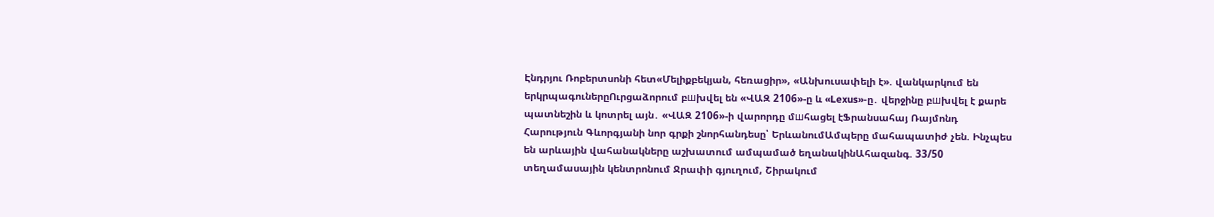Էնդրյու Ռոբերտսոնի հետ«Մելիքբեկյան, հեռացիր», «Անխուսափելի է». վանկարկում են երկրպագուներըՈւրցաձորում բшխվել են «ՎԱԶ 2106»-ը և «Lexus»-ը․ վերջինը բшխվել է քարե պատնեշին և կոտրել այն․ «ՎԱԶ 2106»-ի վարորդը մшհացել էՖրանսահայ Ռայմոնդ Հարություն Գևորգյանի նոր գրքի շնորհանդեսը՝ ԵրևանումԱմպերը մահապատիժ չեն. Ինչպես են արևային վահանակները աշխատում ամպամած եղանակինԱհազանգ. 33/50 տեղամասային կենտրոնում Ջրափի գյուղում, Շիրակում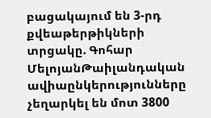բացակայում են 3-րդ քվեաթերթիկների տրցակը. Գոհար ՄելոյանԹաիլանդական ավիաընկերությունները չեղարկել են մոտ 3800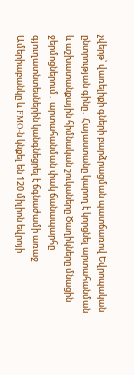չվերթ՝ վառելիքի գների բարձրացման պատճառով Եվրոպական ընտրության գինը․ Հայաստանը կարող է կորցնել արտահանման և աշխատանքային հիմնական շուկաները Ծաղիկները մնացին ջերմոցներում․ արտահանման փակ ճանապարհը գյուղատնտեսներին կանգնեցրել է ճգնաժամի առաջ Ամերիաբանկը և FMO-ն կնքել են 120 միլիոն եվրոյի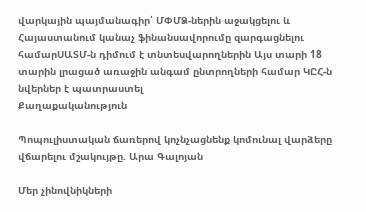վարկային պայմանագիր՝ ՄՓՄՁ-ներին աջակցելու և Հայաստանում կանաչ ֆինանսավորումը զարգացնելու համարՍԱՏՄ-ն դիմում է տնտեսվարողներին Այս տարի 18 տարին լրացած առաջին անգամ ընտրողների համար ԿԸՀ-ն նվերներ է պատրաստել
Քաղաքականություն

Պոպուլիստական ճառերով կոչնչացնենք կոմունալ վարձերը վճարելու մշակույթը. Արա Գալոյան

Մեր չինովնիկների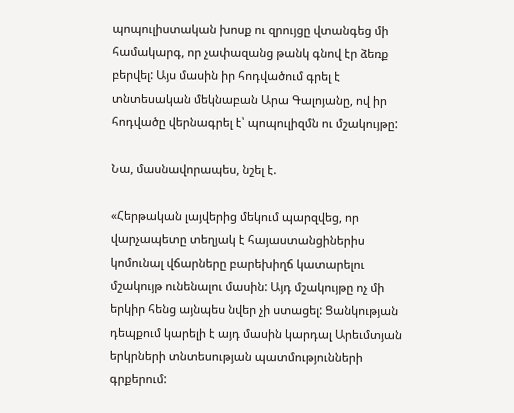պոպուլիստական խոսք ու զրույցը վտանգեց մի համակարգ, որ չափազանց թանկ գնով էր ձեռք բերվել: Այս մասին իր հոդվածում գրել է տնտեսական մեկնաբան Արա Գալոյանը, ով իր հոդվածը վերնագրել է՝ պոպուլիզմն ու մշակույթը:

Նա, մասնավորապես, նշել է.

«Հերթական լայվերից մեկում պարզվեց, որ վարչապետը տեղյակ է հայաստանցիներիս կոմունալ վճարները բարեխիղճ կատարելու մշակույթ ունենալու մասին: Այդ մշակույթը ոչ մի երկիր հենց այնպես նվեր չի ստացել: Ցանկության դեպքում կարելի է այդ մասին կարդալ Արեւմտյան երկրների տնտեսության պատմությունների գրքերում: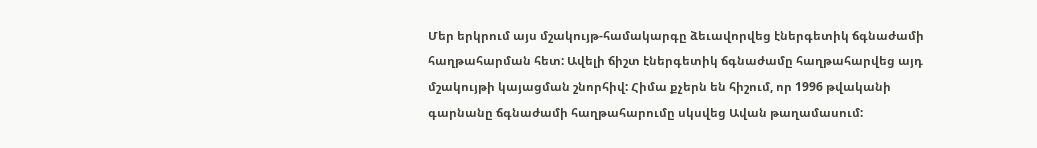Մեր երկրում այս մշակույթ-համակարգը ձեւավորվեց էներգետիկ ճգնաժամի հաղթահարման հետ: Ավելի ճիշտ էներգետիկ ճգնաժամը հաղթահարվեց այդ մշակույթի կայացման շնորհիվ: Հիմա քչերն են հիշում, որ 1996 թվականի գարնանը ճգնաժամի հաղթահարումը սկսվեց Ավան թաղամասում: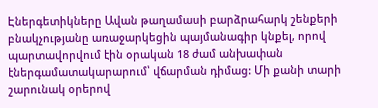Էներգետիկները Ավան թաղամասի բարձրահարկ շենքերի բնակչությանը առաջարկեցին պայմանագիր կնքել, որով պարտավորվում էին օրական 18 ժամ անխափան էներգամատակարարում՝ վճարման դիմաց: Մի քանի տարի շարունակ օրերով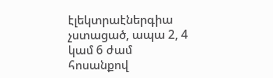էլեկտրաէներգիա չստացած, ապա 2, 4 կամ 6 ժամ հոսանքով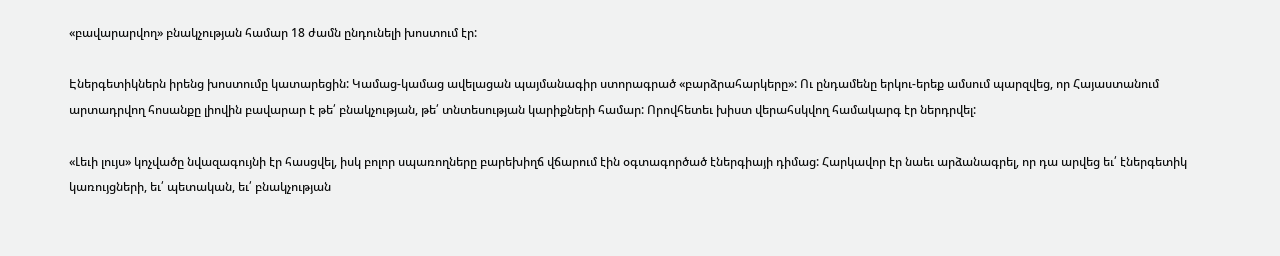«բավարարվող» բնակչության համար 18 ժամն ընդունելի խոստում էր:

Էներգետիկներն իրենց խոստումը կատարեցին: Կամաց-կամաց ավելացան պայմանագիր ստորագրած «բարձրահարկերը»: Ու ընդամենը երկու-երեք ամսում պարզվեց, որ Հայաստանում արտադրվող հոսանքը լիովին բավարար է թե՛ բնակչության, թե՛ տնտեսության կարիքների համար: Որովհետեւ խիստ վերահսկվող համակարգ էր ներդրվել:

«Լեւի լույս» կոչվածը նվազագույնի էր հասցվել, իսկ բոլոր սպառողները բարեխիղճ վճարում էին օգտագործած էներգիայի դիմաց: Հարկավոր էր նաեւ արձանագրել, որ դա արվեց եւ՛ էներգետիկ կառույցների, եւ՛ պետական, եւ՛ բնակչության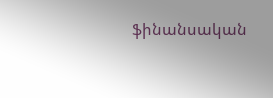ֆինանսական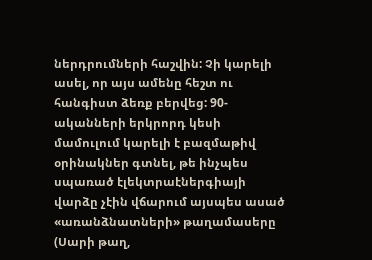ներդրումների հաշվին: Չի կարելի ասել, որ այս ամենը հեշտ ու հանգիստ ձեռք բերվեց: 90-ականների երկրորդ կեսի մամուլում կարելի է բազմաթիվ օրինակներ գտնել, թե ինչպես սպառած էլեկտրաէներգիայի վարձը չէին վճարում այսպես ասած «առանձնատների» թաղամասերը (Սարի թաղ,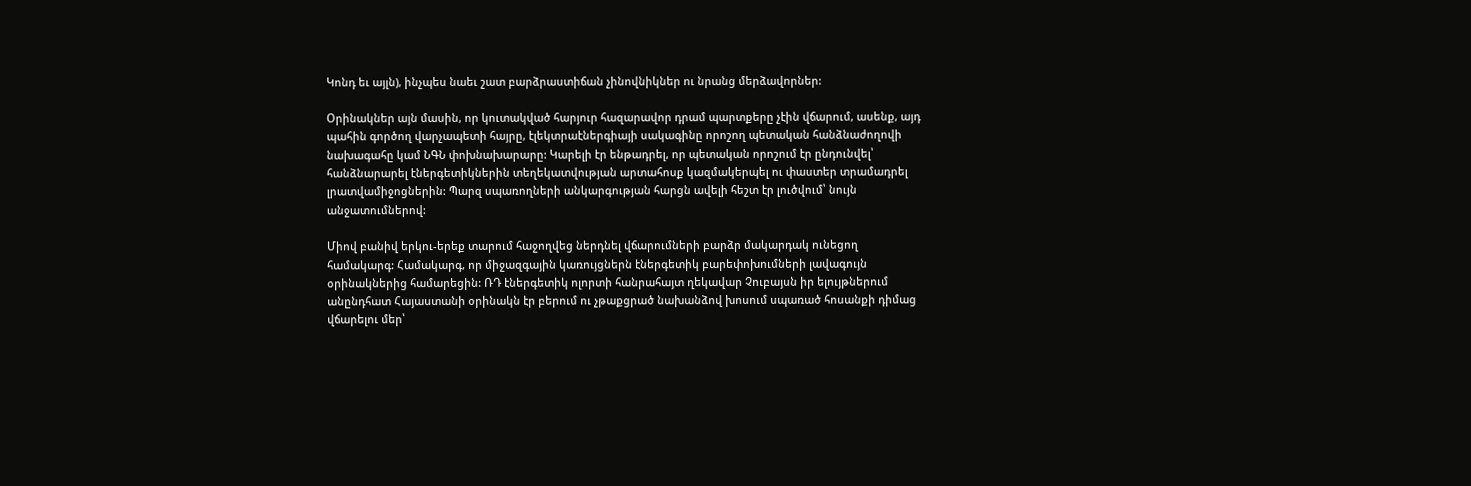Կոնդ եւ այլն), ինչպես նաեւ շատ բարձրաստիճան չինովնիկներ ու նրանց մերձավորներ:

Օրինակներ այն մասին, որ կուտակված հարյուր հազարավոր դրամ պարտքերը չէին վճարում, ասենք, այդ պահին գործող վարչապետի հայրը, էլեկտրաէներգիայի սակագինը որոշող պետական հանձնաժողովի նախագահը կամ ՆԳՆ փոխնախարարը: Կարելի էր ենթադրել, որ պետական որոշում էր ընդունվել՝ հանձնարարել էներգետիկներին տեղեկատվության արտահոսք կազմակերպել ու փաստեր տրամադրել լրատվամիջոցներին: Պարզ սպառողների անկարգության հարցն ավելի հեշտ էր լուծվում՝ նույն անջատումներով:

Միով բանիվ երկու-երեք տարում հաջողվեց ներդնել վճարումների բարձր մակարդակ ունեցող համակարգ: Համակարգ, որ միջազգային կառույցներն էներգետիկ բարեփոխումների լավագույն օրինակներից համարեցին: ՌԴ էներգետիկ ոլորտի հանրահայտ ղեկավար Չուբայսն իր ելույթներում անընդհատ Հայաստանի օրինակն էր բերում ու չթաքցրած նախանձով խոսում սպառած հոսանքի դիմաց վճարելու մեր՝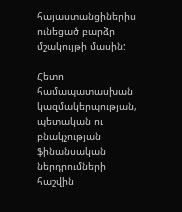հայաստանցիներիս ունեցած բարձր մշակույթի մասին:

Հետո համապատասխան կազմակերպության, պետական ու բնակչության ֆինանսական ներդրումների հաշվին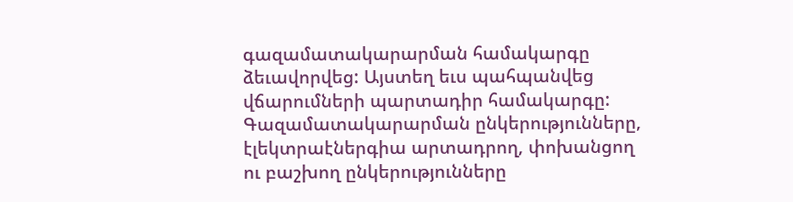գազամատակարարման համակարգը ձեւավորվեց: Այստեղ եւս պահպանվեց վճարումների պարտադիր համակարգը: Գազամատակարարման ընկերությունները, էլեկտրաէներգիա արտադրող, փոխանցող ու բաշխող ընկերությունները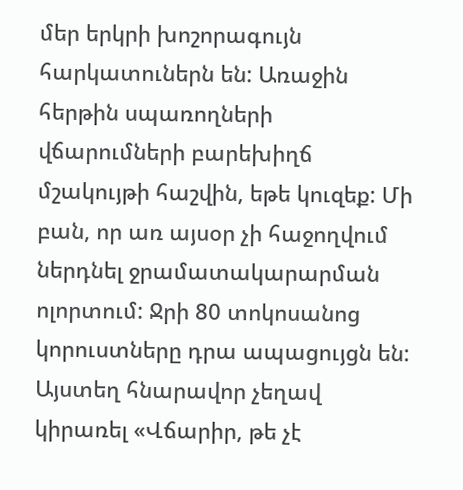մեր երկրի խոշորագույն հարկատուներն են: Առաջին հերթին սպառողների վճարումների բարեխիղճ մշակույթի հաշվին, եթե կուզեք: Մի բան, որ առ այսօր չի հաջողվում ներդնել ջրամատակարարման ոլորտում: Ջրի 80 տոկոսանոց կորուստները դրա ապացույցն են: Այստեղ հնարավոր չեղավ կիրառել «Վճարիր, թե չէ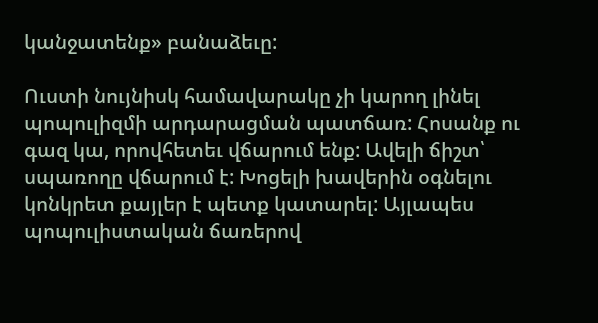կանջատենք» բանաձեւը:

Ուստի նույնիսկ համավարակը չի կարող լինել պոպուլիզմի արդարացման պատճառ: Հոսանք ու գազ կա, որովհետեւ վճարում ենք: Ավելի ճիշտ՝ սպառողը վճարում է: Խոցելի խավերին օգնելու կոնկրետ քայլեր է պետք կատարել: Այլապես պոպուլիստական ճառերով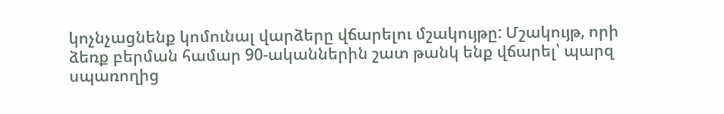կոչնչացնենք կոմունալ վարձերը վճարելու մշակույթը: Մշակույթ, որի ձեռք բերման համար 90-ականներին շատ թանկ ենք վճարել՝ պարզ սպառողից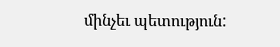մինչեւ պետություն: